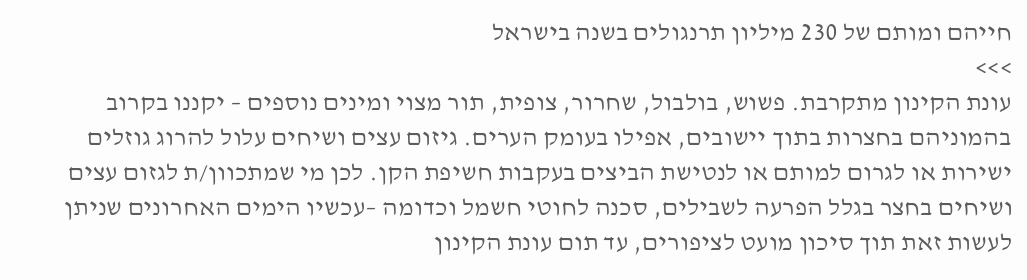חייהם ומותם של 230 מיליון תרנגולים בשנה בישראל
>>>
עונת הקינון מתקרבת. פשוש, בולבול, שחרור, צופית, תור מצוי ומינים נוספים – יקננו בקרוב בהמוניהם בחצרות בתוך יישובים, אפילו בעומק הערים. גיזום עצים ושיחים עלול להרוג גוזלים ישירות או לגרום למותם או לנטישת הביצים בעקבות חשיפת הקן. לכן מי שמתכוון/ת לגזום עצים ושיחים בחצר בגלל הפרעה לשבילים, סכנה לחוטי חשמל וכדומה –עכשיו הימים האחרונים שניתן לעשות זאת תוך סיכון מועט לציפורים, עד תום עונת הקינון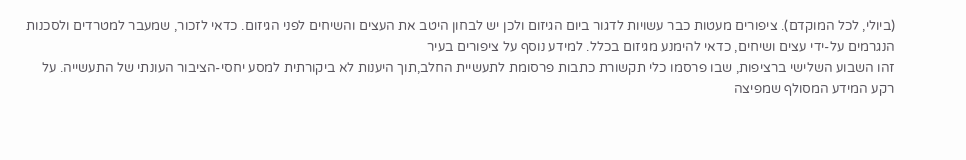(ביולי, לכל המוקדם). ציפורים מעטות כבר עשויות לדגור ביום הגיזום ולכן יש לבחון היטב את העצים והשיחים לפני הגיזום. כדאי לזכור, שמעבר למטרדים ולסכנות הנגרמים על-ידי עצים ושיחים, כדאי להימנע מגיזום בכלל. למידע נוסף על ציפורים בעיר
זהו השבוע השלישי ברציפות, שבו פרסמו כלי תקשורת כתבות פרסומת לתעשיית החלב,תוך היענות לא ביקורתית למסע יחסי-הציבור העונתי של התעשייה. על רקע המידע המסולף שמפיצה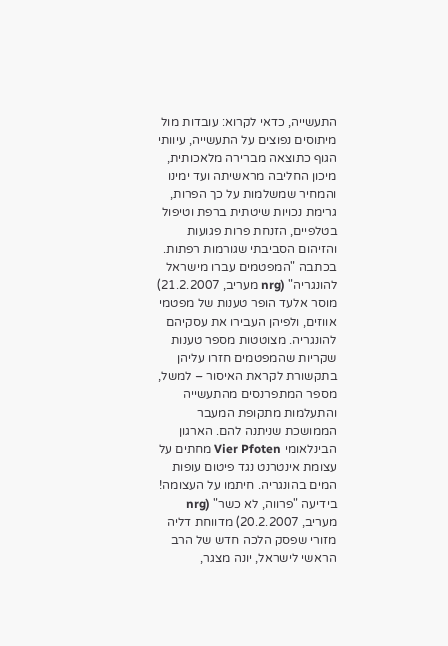התעשייה, כדאי לקרוא: עובדות מול מיתוסים נפוצים על התעשייה, עיוותי הגוף כתוצאה מברירה מלאכותית, מיכון החליבה מראשיתה ועד ימינו והמחיר שמשלמות על כך הפרות, גרימת נכויות שיטתית ברפת וטיפול בטלפיים, הזנחת פרות פגועות והזיהום הסביבתי שגורמות רפתות.
בכתבה "המפטמים עברו מישראל להונגריה" (nrg מעריב, 21.2.2007) מוסר אלעד הופר טענות של מפטמי אווזים, ולפיהן העבירו את עסקיהם להונגריה. מצוטטות מספר טענות שקריות שהמפטמים חזרו עליהן בתקשורת לקראת האיסור – למשל, מספר המתפרנסים מהתעשייה והתעלמות מתקופת המעבר הממושכת שניתנה להם. הארגון הבינלאומי Vier Pfoten מחתים על עצומת אינטרנט נגד פיטום עופות המים בהונגריה. חיתמו על העצומה!
בידיעה "פרווה, לא כשר" (nrg מעריב, 20.2.2007) מדווחת דליה מזורי שפסק הלכה חדש של הרב הראשי לישראל, יונה מצגר,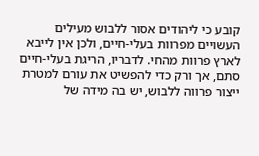קובע כי ליהודים אסור ללבוש מעילים העשויים מפרוות בעלי-חיים, ולכן אין לייבא לארץ פרוות מהחי. לדבריו, הריגת בעלי-חיים סתם, אך ורק כדי להפשיט את עורם למטרת ייצור פרווה ללבוש, יש בה מידה של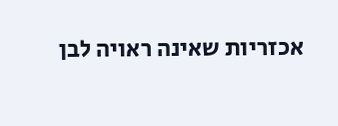אכזריות שאינה ראויה לבן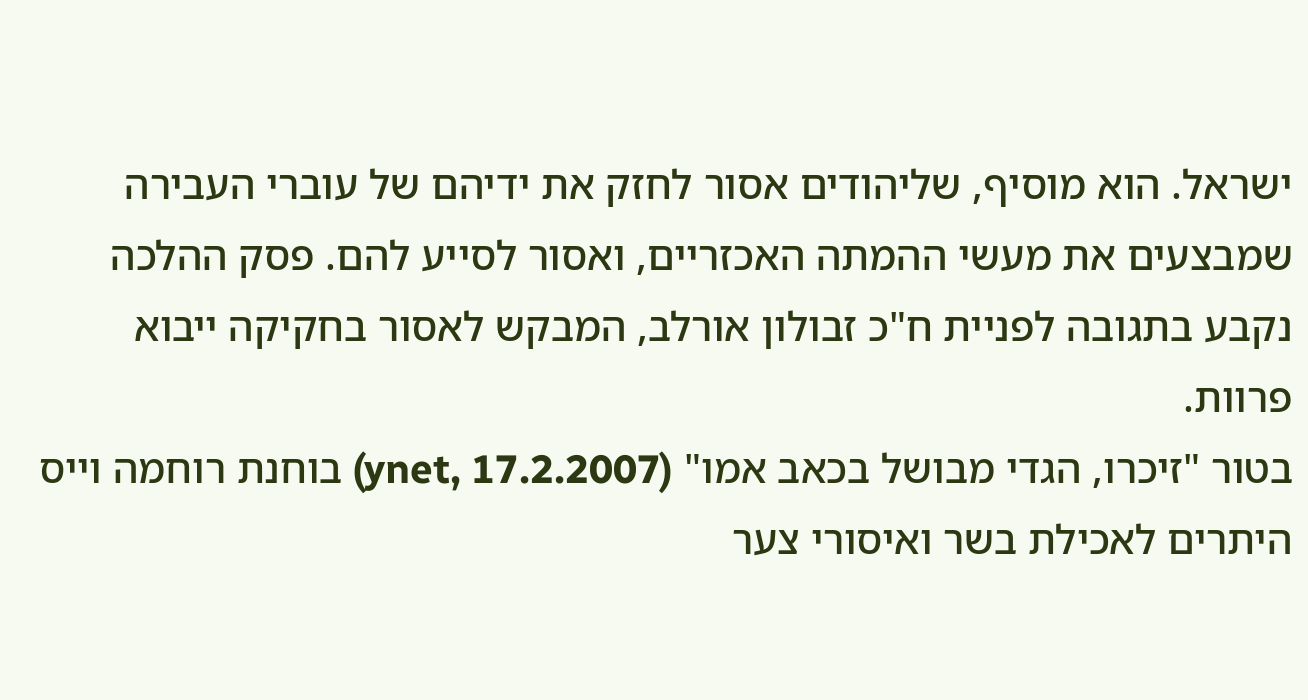ישראל. הוא מוסיף, שליהודים אסור לחזק את ידיהם של עוברי העבירה שמבצעים את מעשי ההמתה האכזריים, ואסור לסייע להם. פסק ההלכה נקבע בתגובה לפניית ח"כ זבולון אורלב, המבקש לאסור בחקיקה ייבוא פרוות.
בטור "זיכרו, הגדי מבושל בכאב אמו" (ynet, 17.2.2007) בוחנת רוחמה וייס היתרים לאכילת בשר ואיסורי צער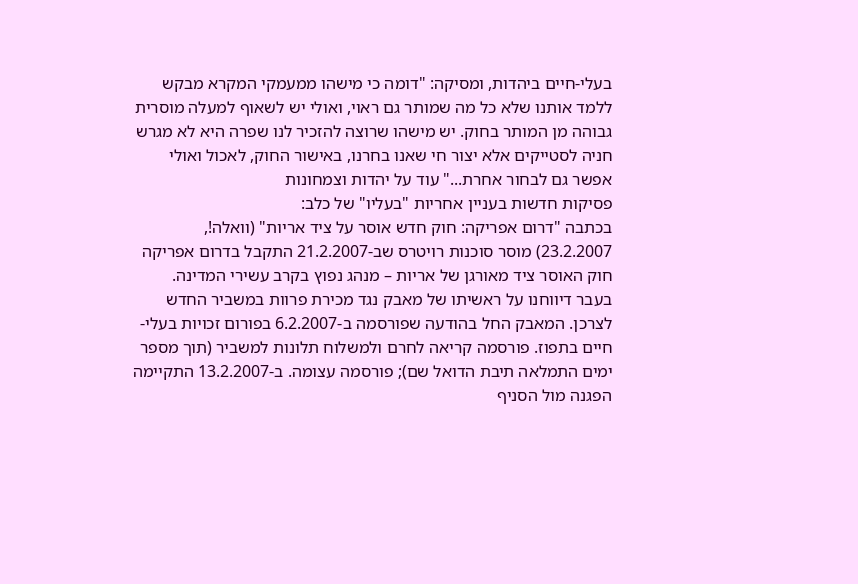בעלי-חיים ביהדות, ומסיקה: "דומה כי מישהו ממעמקי המקרא מבקש ללמד אותנו שלא כל מה שמותר גם ראוי, ואולי יש לשאוף למעלה מוסרית גבוהה מן המותר בחוק. יש מישהו שרוצה להזכיר לנו שפרה היא לא מגרש חניה לסטייקים אלא יצור חי שאנו בחרנו, באישור החוק, לאכול ואולי אפשר גם לבחור אחרת..." עוד על יהדות וצמחונות
פסיקות חדשות בעניין אחריות "בעליו" של כלב:
בכתבה "דרום אפריקה: חוק חדש אוסר על ציד אריות" (וואלה!, 23.2.2007) מוסר סוכנות רויטרס שב-21.2.2007 התקבל בדרום אפריקה חוק האוסר ציד מאורגן של אריות – מנהג נפוץ בקרב עשירי המדינה.
בעבר דיווחנו על ראשיתו של מאבק נגד מכירת פרוות במשביר החדש לצרכן. המאבק החל בהודעה שפורסמה ב-6.2.2007 בפורום זכויות בעלי-חיים בתפוז. פורסמה קריאה לחרם ולמשלוח תלונות למשביר (תוך מספר ימים התמלאה תיבת הדואל שם); פורסמה עצומה. ב-13.2.2007 התקיימה הפגנה מול הסניף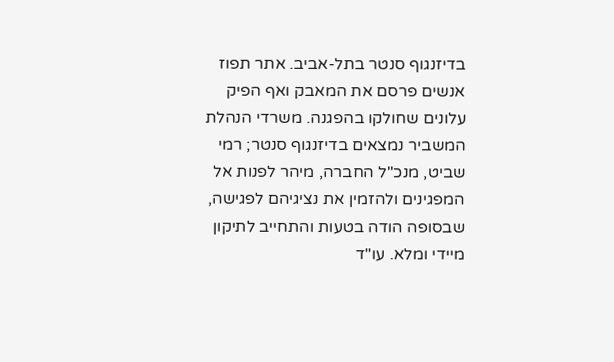בדיזנגוף סנטר בתל-אביב. אתר תפוז אנשים פרסם את המאבק ואף הפיק עלונים שחולקו בהפגנה. משרדי הנהלת המשביר נמצאים בדיזנגוף סנטר; רמי שביט, מנכ"ל החברה, מיהר לפנות אל המפגינים ולהזמין את נציגיהם לפגישה, שבסופה הודה בטעות והתחייב לתיקון מיידי ומלא. עו"ד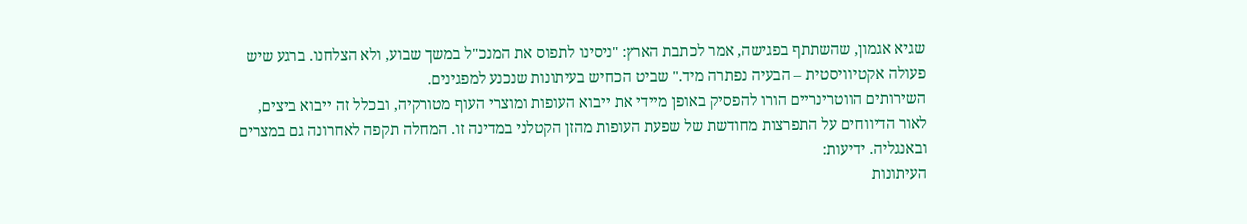שגיא אגמון, שהשתתף בפגישה, אמר לכתבת הארץ: "ניסינו לתפוס את המנכ"ל במשך שבוע, ולא הצלחנו. ברגע שיש פעולה אקטיוויסטית – הבעיה נפתרה מיד." שביט הכחיש בעיתונות שנכנע למפגינים.
השירותים הווטרינריים הורו להפסיק באופן מיידי את ייבוא העופות ומוצרי העוף מטורקיה, ובכלל זה ייבוא ביצים, לאור הדיווחים על התפרצות מחודשת של שפעת העופות מהזן הקטלני במדינה זו. המחלה תקפה לאחרונה גם במצרים ובאנגליה. ידיעות:
העיתונות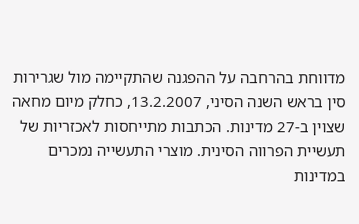מדווחת בהרחבה על ההפגנה שהתקיימה מול שגרירות סין בראש השנה הסיני, 13.2.2007, כחלק מיום מחאה שצוין ב-27 מדינות. הכתבות מתייחסות לאכזריות של תעשיית הפרווה הסינית. מוצרי התעשייה נמכרים במדינות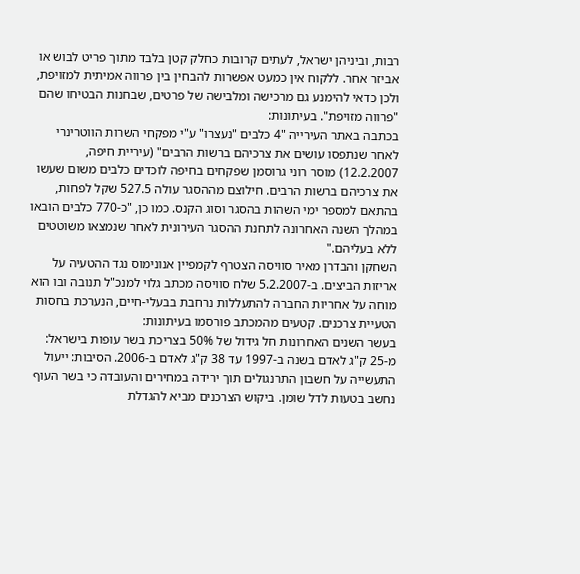רבות, וביניהן ישראל, לעתים קרובות כחלק קטן בלבד מתוך פריט לבוש או אביזר אחר. ללקוח אין כמעט אפשרות להבחין בין פרווה אמיתית למזויפת, ולכן כדאי להימנע גם מרכישה ומלבישה של פרטים, שבחנות הבטיחו שהם "פרווה מזויפת". בעיתונות:
בכתבה באתר העירייה "4 כלבים "נעצרו" ע"י מפקחי השרות הווטרינרי לאחר שנתפסו עושים את צרכיהם ברשות הרבים" (עיריית חיפה, 12.2.2007) מוסר רוני גרוסמן שפקחים בחיפה לוכדים כלבים משום שעשו את צרכיהם ברשות הרבים. חילוצם מההסגר עולה 527.5 שקל לפחות, בהתאם למספר ימי השהות בהסגר וסוג הקנס. כמו כן, "כ-770 כלבים הובאו במהלך השנה האחרונה לתחנת ההסגר העירונית לאחר שנמצאו משוטטים ללא בעליהם."
השחקן והבדרן מאיר סוויסה הצטרף לקמפיין אנונימוס נגד ההטעיה על אריזות הביצים. ב-5.2.2007 שלח סוויסה מכתב גלוי למנכ"ל תנובה ובו הוא מוחה על אחריות החברה להתעללות נרחבת בבעלי-חיים, הנערכת בחסות הטעיית צרכנים. קטעים מהמכתב פורסמו בעיתונות:
בעשר השנים האחרונות חל גידול של 50% בצריכת בשר עופות בישראל: מ-25 ק"ג לאדם בשנה ב-1997 עד 38 ק"ג לאדם ב-2006. הסיבות: ייעול התעשייה על חשבון התרנגולים תוך ירידה במחירים והעובדה כי בשר העוף נחשב בטעות לדל שומן. ביקוש הצרכנים מביא להגדלת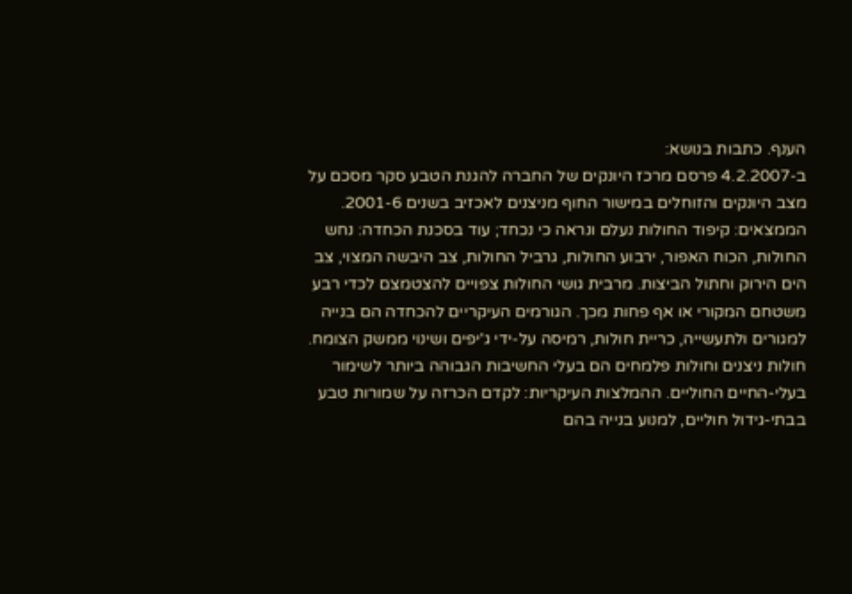הענף. כתבות בנושא:
ב-4.2.2007 פרסם מרכז היונקים של החברה להגנת הטבע סקר מסכם על מצב היונקים והזוחלים במישור החוף מניצנים לאכזיב בשנים 2001-6. הממצאים: קיפוד החולות נעלם ונראה כי נכחד; עוד בסכנת הכחדה: נחש החולות, הכוח האפור, ירבוע החולות, גרביל החולות, צב היבשה המצוי, צב הים הירוק וחתול הביצות. מרבית גושי החולות צפויים להצטמצם לכדי רבע משטחם המקורי או אף פחות מכך. הגורמים העיקריים להכחדה הם בנייה למגורים ולתעשייה, כריית חולות, רמיסה על-ידי ג'יפים ושינוי ממשק הצומח. חולות ניצנים וחולות פלמחים הם בעלי החשיבות הגבוהה ביותר לשימור בעלי-החיים החוליים. ההמלצות העיקריות: לקדם הכרזה על שמורות טבע בבתי-גידול חוליים, למנוע בנייה בהם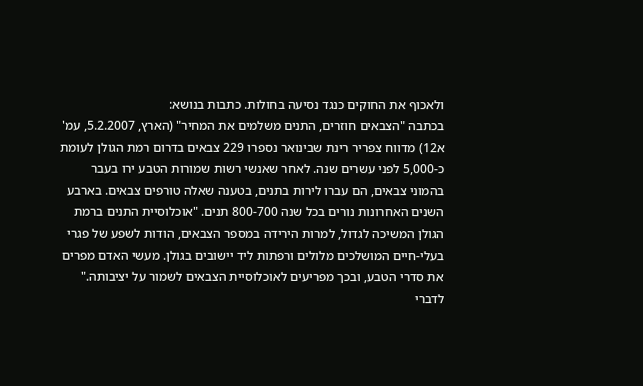ולאכוף את החוקים כנגד נסיעה בחולות. כתבות בנושא:
בכתבה "הצבאים חוזרים, התנים משלמים את המחיר" (הארץ, 5.2.2007, עמ' א12) מדווח צפריר רינת שבינואר נספרו 229 צבאים בדרום רמת הגולן לעומת כ-5,000 לפני עשרים שנה. לאחר שאנשי רשות שמורות הטבע ירו בעבר בהמוני צבאים, הם עברו לירות בתנים, בטענה שאלה טורפים צבאים. בארבע השנים האחרונות נורים בכל שנה 800-700 תנים. "אוכלוסיית התנים ברמת הגולן המשיכה לגדול, למרות הירידה במספר הצבאים, הודות לשפע של פגרי בעלי-חיים המושלכים מלולים ורפתות ליד יישובים בגולן. מעשי האדם מפרים את סדרי הטבע, ובכך מפריעים לאוכלוסיית הצבאים לשמור על יציבותה." לדברי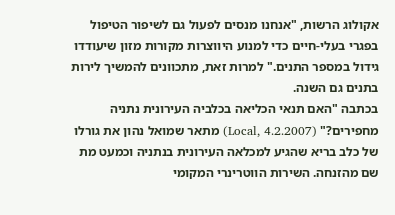אקולוג הרשות, "אנחנו מנסים לפעול גם לשיפור הטיפול בפגרי בעלי-חיים כדי למנוע היווצרות מקורות מזון שיעודדו גידול במספר התנים." למרות זאת, מתכוונים להמשיך לירות בתנים גם השנה.
בכתבה "האם תנאי הכליאה בכלביה העירונית נתניה מחפירים?" (Local, 4.2.2007) מתאר שמואל נהון את גורלו של כלב בריא שהגיע למכלאה העירונית בנתניה וכמעט מת שם מהזנחה. השירות הווטרינרי המקומי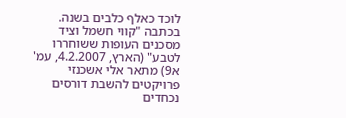לוכד כאלף כלבים בשנה.
בכתבה "קווי חשמל וציד מסכנים העופות ששוחררו לטבע" (הארץ, 4.2.2007, עמ' א9) מתאר אלי אשכנזי פרויקטים להשבת דורסים נכחדים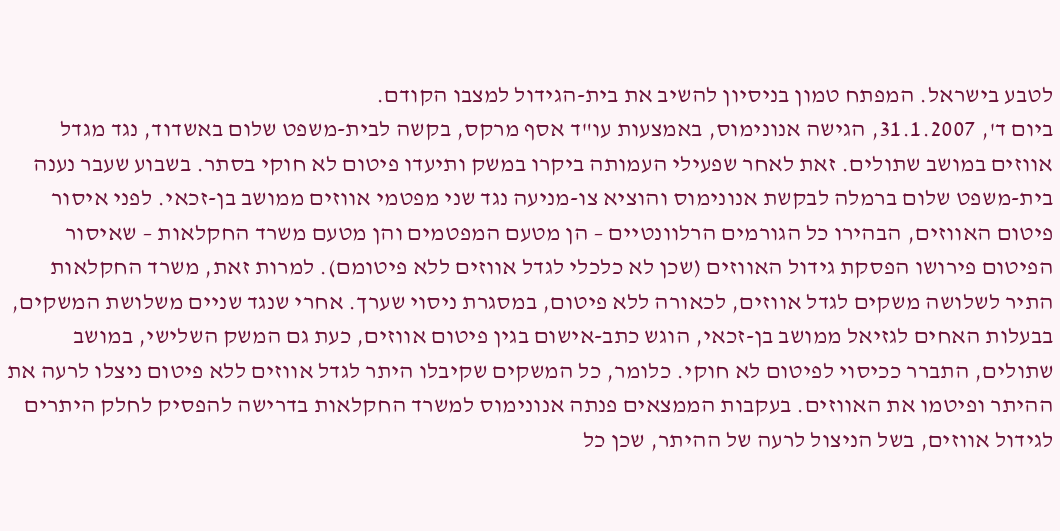לטבע בישראל. המפתח טמון בניסיון להשיב את בית-הגידול למצבו הקודם.
ביום ד', 31.1.2007, הגישה אנונימוס, באמצעות עו"ד אסף מרקס, בקשה לבית-משפט שלום באשדוד, נגד מגדל אווזים במושב שתולים. זאת לאחר שפעילי העמותה ביקרו במשק ותיעדו פיטום לא חוקי בסתר. בשבוע שעבר נענה בית-משפט שלום ברמלה לבקשת אנונימוס והוציא צו-מניעה נגד שני מפטמי אווזים ממושב בן-זכאי. לפני איסור פיטום האווזים, הבהירו כל הגורמים הרלוונטיים – הן מטעם המפטמים והן מטעם משרד החקלאות – שאיסור הפיטום פירושו הפסקת גידול האווזים (שכן לא כלכלי לגדל אווזים ללא פיטומם). למרות זאת, משרד החקלאות התיר לשלושה משקים לגדל אווזים, לכאורה ללא פיטום, במסגרת ניסוי שערך. אחרי שנגד שניים משלושת המשקים, בבעלות האחים לגזיאל ממושב בן-זכאי, הוגש כתב-אישום בגין פיטום אווזים, כעת גם המשק השלישי, במושב שתולים, התברר ככיסוי לפיטום לא חוקי. כלומר, כל המשקים שקיבלו היתר לגדל אווזים ללא פיטום ניצלו לרעה את ההיתר ופיטמו את האווזים. בעקבות הממצאים פנתה אנונימוס למשרד החקלאות בדרישה להפסיק לחלק היתרים לגידול אווזים, בשל הניצול לרעה של ההיתר, שכן כל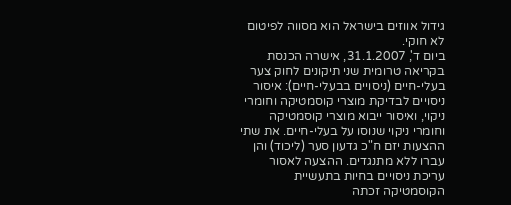גידול אווזים בישראל הוא מסווה לפיטום לא חוקי.
ביום ד', 31.1.2007, אישרה הכנסת בקריאה טרומית שני תיקונים לחוק צער בעלי-חיים (ניסויים בבעלי-חיים): איסור ניסויים לבדיקת מוצרי קוסמטיקה וחומרי ניקוי, ואיסור ייבוא מוצרי קוסמטיקה וחומרי ניקוי שנוסו על בעלי-חיים. את שתי ההצעות יזם ח"כ גדעון סער (ליכוד) והן עברו ללא מתנגדים. ההצעה לאסור עריכת ניסויים בחיות בתעשיית הקוסמטיקה זכתה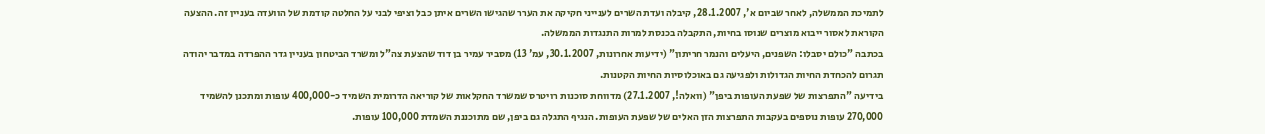לתמיכת הממשלה, לאחר שביום א', 28.1.2007, קיבלה ועדת השרים לענייני חקיקה את הערר שהגישו השרים איתן כבל וציפי לבני על החלטה קודמת של הוועדה בעניין זה. ההצעה הקוראת לאסור ייבוא מוצרים שנוסו בחיות, התקבלה בכנסת למרות התנגדות הממשלה.
בכתבה "כולם יסבלו: השפנים, היעלים והנמר חריתון" (ידיעות אחרונות, 30.1.2007, עמ' 13) מסביר עמיר בן דוד שהצעת צה"ל ומשרד הביטחון בעניין גדר ההפרדה במדבר יהודה תגרום להכחדת החיות הגדולות ולפגיעה גם באוכלוסיות החיות הקטנות.
בידיעה "התפרצות של שפעת העופות ביפן" (וואלה!, 27.1.2007) מדווחת סוכנות רויטרס שמשרד החקלאות של קוריאה הדרומית השמיד כ-400,000 עופות ומתכנן להשמיד 270,000 עופות נוספים בעקבות התפרצות הזן האלים של שפעת העופות. הנגיף התגלה גם ביפן, שם מתוכננת השמדת 100,000 עופות.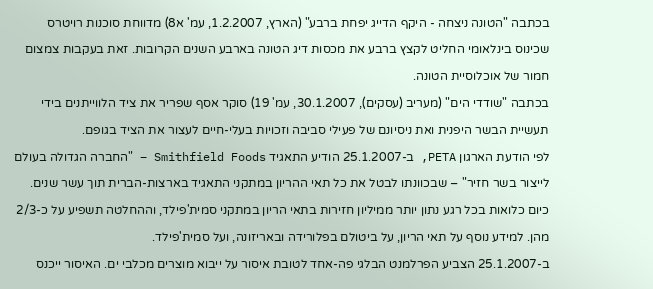בכתבה "הטונה ניצחה - היקף הדייג יפחת ברבע" (הארץ, 1.2.2007, עמ' א8) מדווחת סוכנות רויטרס שכינוס בינלאומי החליט לקצץ ברבע את מכסות דיג הטונה בארבע השנים הקרובות. זאת בעקבות צמצום חמור של אוכלוסיית הטונה.
בכתבה "שודדי הים" (מעריב (עסקים), 30.1.2007, עמ' 19) סוקר אסף שפריר את ציד הלווייתנים בידי תעשיית הבשר היפנית ואת ניסיונם של פעילי סביבה וזכויות בעלי-חיים לעצור את הציד בגופם.
לפי הודעת הארגון PETA, ב-25.1.2007 הודיע התאגיד Smithfield Foods – "החברה הגדולה בעולם לייצור בשר חזיר" – שבכוונתו לבטל את כל תאי ההריון במתקני התאגיד בארצות-הברית תוך עשר שנים. כיום כלואות בכל רגע נתון יותר ממיליון חזירות בתאי הריון במתקני סמית'פילד, וההחלטה תשפיע על כ-2/3 מהן. למידע נוסף על תאי הריון, על ביטולם בפלורידה ובאריזונה, ועל סמית'פילד.
ב-25.1.2007 הצביע הפרלמנט הבלגי פה-אחד לטובת איסור על ייבוא מוצרים מכלבי ים. האיסור ייכנס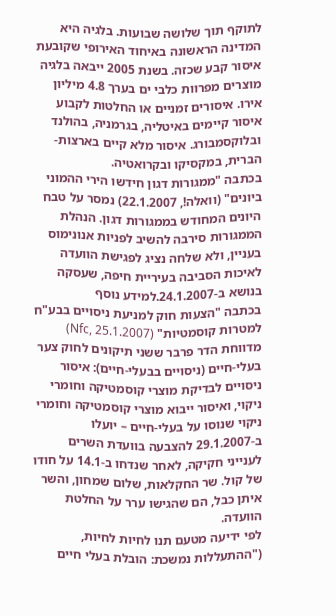לתוקף תוך שלושה שבועות. בלגיה היא המדינה הראשונה באיחוד האירופי שקובעת איסור קבע שכזה. בשנת 2005 ייבאה בלגיה מוצרים מפרוות כלבי ים בערך 4.8 מיליון אירו. איסורים זמניים או החלטות לקבוע איסור קיימים באיטליה, בגרמניה, בהולנד ובלוקסמבורג. איסור מלא קיים בארצות-הברית, במקסיקו ובקרואטיה.
בכתבה "ממגורות דגון חידשו הירי ההמוני ביונים" (וואלה!, 22.1.2007) נמסר על טבח היונים המחודש בממגורות דגון. הנהלת הממגורות סירבה להשיב לפניות אנונימוס בעניין, ולא שלחה נציג לפגישת הוועדה לאיכות הסביבה בעיריית חיפה, שעסקה בנושא ב-24.1.2007.למידע נוסף
בכתבה "הצעות חוק למניעת ניסויים בבע"ח למטרות קוסמטיות" (Nfc, 25.1.2007) מדווחת הדר פרבר ששני תיקונים לחוק צער בעלי-חיים (ניסויים בבעלי-חיים): איסור ניסויים לבדיקת מוצרי קוסמטיקה וחומרי ניקוי, ואיסור ייבוא מוצרי קוסמטיקה וחומרי ניקוי שנוסו על בעלי-חיים – יועלו ב-29.1.2007 להצבעה בוועדת השרים לענייני חקיקה, לאחר שנדחו ב-14.1 על חודו של קול. שר החקלאות, שלום שמחון, והשר איתן כבל, הם שהגישו ערר על החלטת הוועדה.
לפי ידיעה מטעם תנו לחיות לחיות, ("ההתעללות נמשכת: הובלת בעלי חיים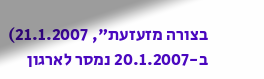בצורה מזעזעת", 21.1.2007) ב-20.1.2007 נמסר לארגון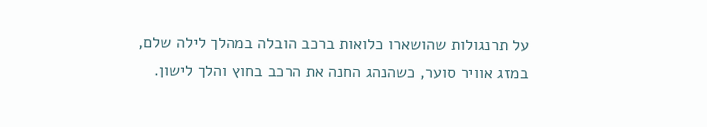על תרנגולות שהושארו כלואות ברכב הובלה במהלך לילה שלם, במזג אוויר סוער, כשהנהג החנה את הרכב בחוץ והלך לישון.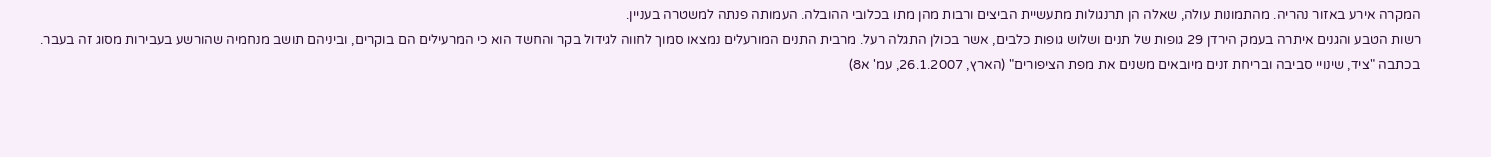המקרה אירע באזור נהריה. מהתמונות עולה, שאלה הן תרנגולות מתעשיית הביצים ורבות מהן מתו בכלובי ההובלה. העמותה פנתה למשטרה בעניין.
רשות הטבע והגנים איתרה בעמק הירדן 29 גופות של תנים ושלוש גופות כלבים, אשר בכולן התגלה רעל. מרבית התנים המורעלים נמצאו סמוך לחווה לגידול בקר והחשד הוא כי המרעילים הם בוקרים, וביניהם תושב מנחמיה שהורשע בעבירות מסוג זה בעבר.
בכתבה "ציד, שינויי סביבה ובריחת זנים מיובאים משנים את מפת הציפורים" (הארץ, 26.1.2007, עמ' א8)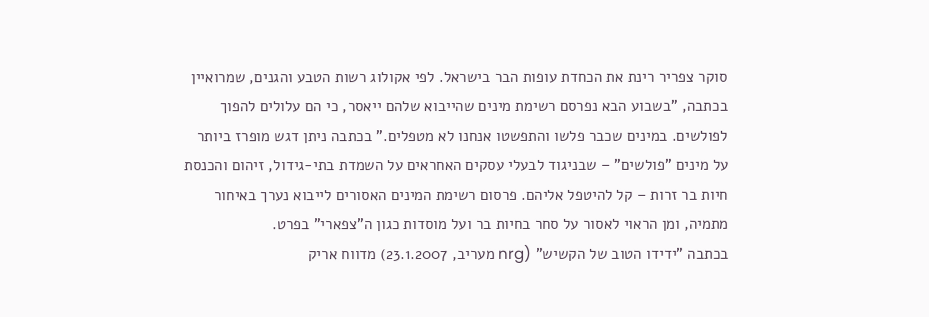סוקר צפריר רינת את הכחדת עופות הבר בישראל. לפי אקולוג רשות הטבע והגנים, שמרואיין בכתבה, "בשבוע הבא נפרסם רשימת מינים שהייבוא שלהם ייאסר, כי הם עלולים להפוך לפולשים. במינים שכבר פלשו והתפשטו אנחנו לא מטפלים." בכתבה ניתן דגש מופרז ביותר על מינים "פולשים" – שבניגוד לבעלי עסקים האחראים על השמדת בתי-גידול, זיהום והכנסת חיות בר זרות – קל להיטפל אליהם. פרסום רשימת המינים האסורים לייבוא נערך באיחור מתמיה, ומן הראוי לאסור על סחר בחיות בר ועל מוסדות כגון ה"צפארי" בפרט.
בכתבה "ידידו הטוב של הקשיש" (nrg מעריב, 23.1.2007) מדווח אריק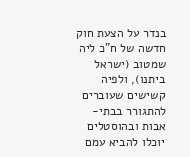בנדר על הצעת חוק חדשה של ח"כ ליה שמטוב (ישראל ביתנו), ולפיה קשישים שעוברים להתגורר בבתי-אבות ובהוסטלים יוכלו להביא עמם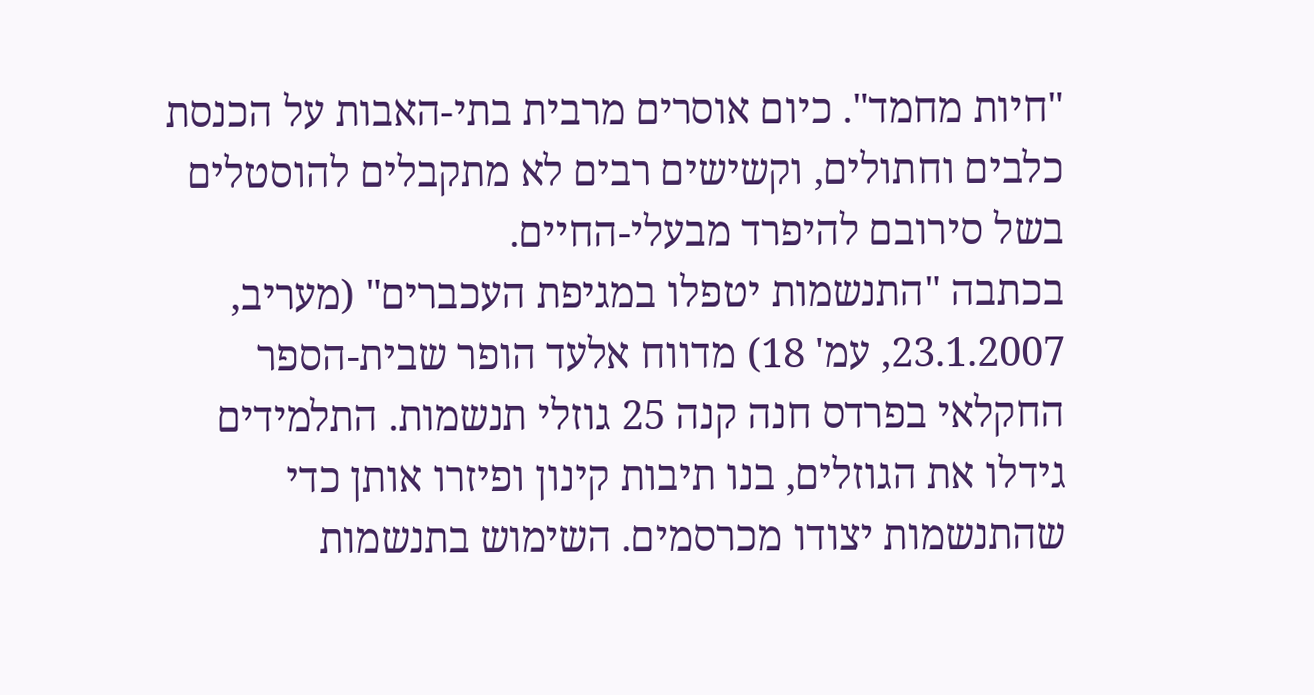"חיות מחמד". כיום אוסרים מרבית בתי-האבות על הכנסת כלבים וחתולים, וקשישים רבים לא מתקבלים להוסטלים בשל סירובם להיפרד מבעלי-החיים.
בכתבה "התנשמות יטפלו במגיפת העכברים" (מעריב, 23.1.2007, עמ' 18) מדווח אלעד הופר שבית-הספר החקלאי בפרדס חנה קנה 25 גוזלי תנשמות. התלמידים גידלו את הגוזלים, בנו תיבות קינון ופיזרו אותן כדי שהתנשמות יצודו מכרסמים. השימוש בתנשמות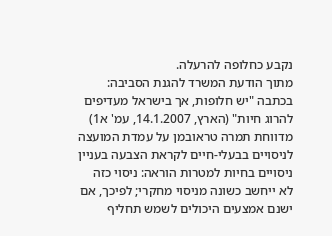נקבע כחלופה להרעלה.
מתוך הודעת המשרד להגנת הסביבה:
בכתבה "יש חלופות, אך בישראל מעדיפים להרוג חיות" (הארץ, 14.1.2007, עמ' א1) מדווחת תמרה טראובמן על עמדת המועצה לניסויים בבעלי-חיים לקראת הצבעה בעניין ניסויים בחיות למטרות הוראה: ניסוי כזה לא ייחשב כשונה מניסוי מחקרי; לפיכך, אם ישנם אמצעים היכולים לשמש תחליף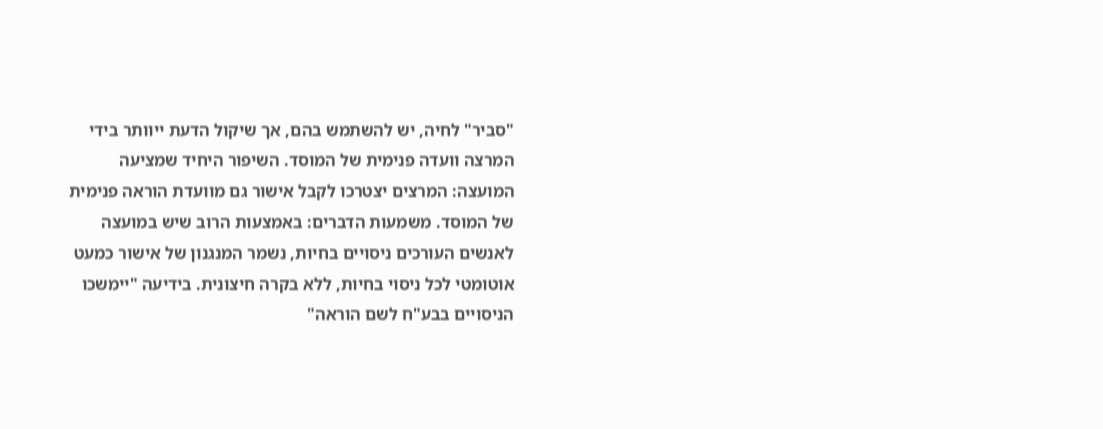"סביר" לחיה, יש להשתמש בהם, אך שיקול הדעת ייוותר בידי המרצה וועדה פנימית של המוסד. השיפור היחיד שמציעה המועצה: המרצים יצטרכו לקבל אישור גם מוועדת הוראה פנימית של המוסד. משמעות הדברים: באמצעות הרוב שיש במועצה לאנשים העורכים ניסויים בחיות, נשמר המנגנון של אישור כמעט אוטומטי לכל ניסוי בחיות, ללא בקרה חיצונית. בידיעה "יימשכו הניסויים בבע"ח לשם הוראה"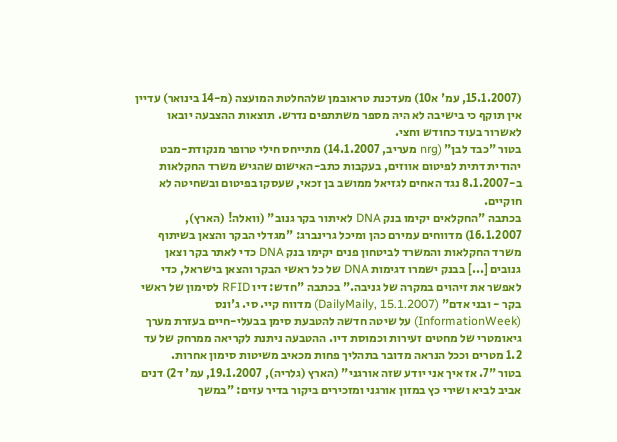(15.1.2007, עמ' א10) מעדכנת טראובמן שלהחלטת המועצה (מ-14 בינואר) עדיין אין תוקף כי בישיבה לא היה מספר משתתפים נדרש. תוצאות ההצבעה יובאו לאשרור בעוד כחודש וחצי.
בטור "כבד לבן" (nrg מעריב, 14.1.2007) מתייחס חילי טרופר מנקודת-מבט יהודית דתית לפיטום אווזים, בעקבות כתב-האישום שהגיש משרד החקלאות ב-8.1.2007 נגד האחים לגזיאל ממושב בן זכאי, שעסקו בפיטום ובשחיטה לא חוקיים.
בכתבה "החקלאים יקימו בנק DNA לאיתור בקר גנוב" (וואלה! (הארץ), 16.1.2007) מדווחים עמירם כהן ומיכל גרינברג: "מגדלי הבקר והצאן בשיתוף משרד החקלאות והמשרד לביטחון פנים יקימו בנק DNA כדי לאתר בקר וצאן גנובים [...] בבנק ישמרו דגימות DNA של כל ראשי הבקר והצאן בישראל, כדי לאפשר את זיהוים במקרה של גניבה." בכתבה "חדש: דיו RFID לסימון של ראשי בקר - ובני אדם" (DailyMaily, 15.1.2007) מדווח קיי. סי. ג'ונס (InformationWeek) על שיטה חדשה להטבעת סימן בבעלי-חיים בעזרת מערך גיאומטרי של מחטים זעירות וכמוסת דיו. ההטבעה ניתנת לקריאה ממרחק של עד 1.2 מטרים וככל הנראה מדובר בתהליך פחות מכאיב משיטות סימון אחרות.
בטור "7. אז איך אני יודע שזה אורגני" (הארץ (גלריה), 19.1.2007, עמ' ד2) דנים אביב לביא ושירי כץ במזון אורגני ומזכירים ביקור בדיר עזים: "במשך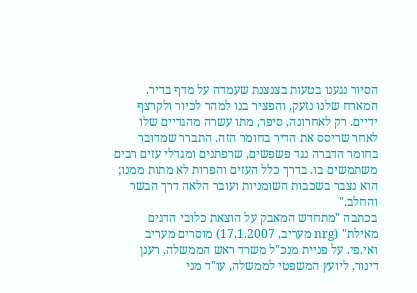הסיור נגענו בטעות בצנצנת שעמדה על מדף בדיר. המארח שלנו נזעק, והפציר בנו למהר לכיור ולקרצף ידיים. רק לאחרונה, סיפר, מתו עשרה מהגדיים שלו לאחר שריסס את הדיר בחומר הזה. התברר שמדובר בחומר הדברה נגד פשפשים, שרפתנים ומגדלי עזים רבים משתמשים בו. בדרך כלל העזים והפרות לא מתות ממנו; הוא נצבר בשכבות השומניות ועובר הלאה דרך הבשר והחלב."
בכתבה "מתחדש המאבק על הוצאת כלובי הדגים מאילת" (nrg מעריב, 17.1.2007) מוסרים מעריב ואי.פי. על פניית מנכ"ל משרד ראש הממשלה, רענן דינור, ליועץ המשפטי לממשלה, עו"ד מני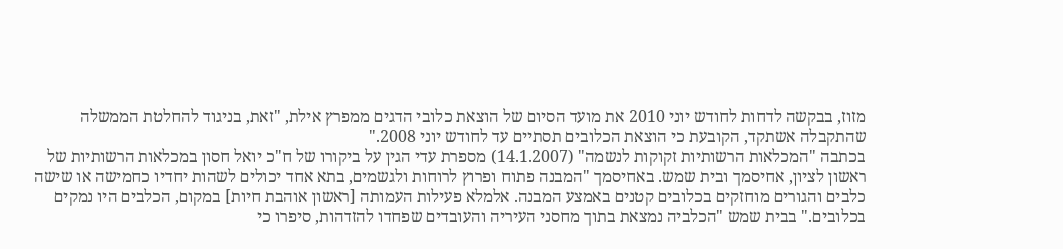מזוז, בבקשה לדחות לחודש יוני 2010 את מועד הסיום של הוצאת כלובי הדגים ממפרץ אילת, "זאת, בניגוד להחלטת הממשלה שהתקבלה אשתקד, הקובעת כי הוצאת הכלובים תסתיים עד לחודש יוני 2008."
בכתבה "המכלאות הרשותיות זקוקות לנשמה" (14.1.2007) מספרת עדי הגין על ביקורו של ח"כ יואל חסון במכלאות הרשותיות של ראשון לציון, אחיסמך ובית שמש. באחיסמך "המבנה פתוח ופרוץ לרוחות ולגשמים, בתא אחד יכולים לשהות יחדיו כחמישה או שישה כלבים והגורים מוחזקים בכלובים קטנים באמצע המבנה. אלמלא פעילות העמותה [ראשון אוהבת חיות] במקום, הכלבים היו נמקים בכלובים." בבית שמש "הכלביה נמצאת בתוך מחסני העיריה והעובדים שפחדו להזדהות, סיפרו כי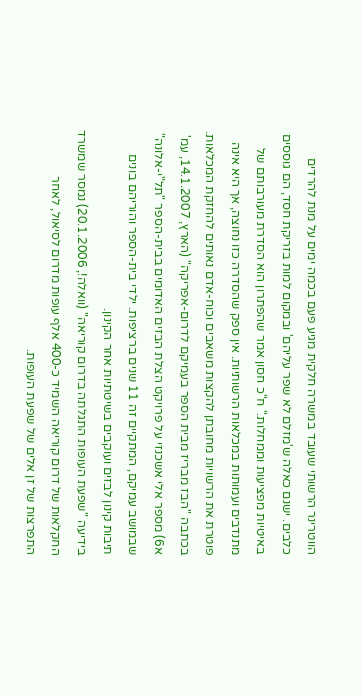הווטרינר הרשותי שעובד במשרה חלקית מגיע פעם בכמה ימים על מנת להרדים כלבים. ישנם כאלה ש'מזלם לא שפר עליהם' ובמקום למות בזריקת חסד, הם גוססים באיטיות מפציעות וממחלות." ח"כ חסון אמר שהפתרון הוא הסדרת מעורבותם של מתנדבים ועמותות במכלאות הרשותיות. אין ספק שהסדרה כזו נחוצה, אך היא אינה פוטרת את הרשויות מחובתן להקצות משאבים וכוח-אדם נאותים להחזקת המכלאות.
בכתבה "הבז מבריז מבית הספר בעמיקם לדרום-אפריקה" (הארץ, 14.1.2007, עמ' א6) מספר אלי אשכנזי על פרויקט הצלת הבזים האדומים בבית-הספר "תל"י-אלונה" שבמושב עמיקם, המתקיים זה 11 שנים ברציפות. ילדי בית-הספר והוריהם בונים תיבות קינון לבזים ועוקבים בשיטתיות אחר הקינון.
בידיעה "שפעת העופות התגלתה בדרום קוריאה" (וואלה!, 20.1.2006) נמסר שמשרד החקלאות של דרום קוריאה השמיד כ-400 אלף עופות מדרום לסיאול, לאחר התפרצות של זן אלים של שפעת העופות.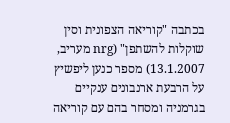בכתבה "קוריאה הצפונית וסין שוקלות להשתפן" (nrg מעריב, 13.1.2007) מספר כנען ליפשיץ על הרבעת ארנבונים ענקיים בגרמניה ומסחר בהם עם קוריאה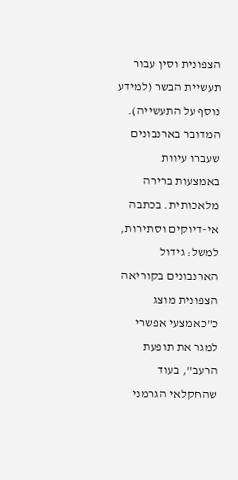הצפונית וסין עבור תעשיית הבשר (למידע נוסף על התעשייה). המדובר בארנבונים שעברו עיוות באמצעות ברירה מלאכותית. בכתבה אי-דיוקים וסתירות, למשל: גידול הארנבונים בקוריאה הצפונית מוצג כ"כאמצעי אפשרי למגר את תופעת הרעב", בעוד שהחקלאי הגרמני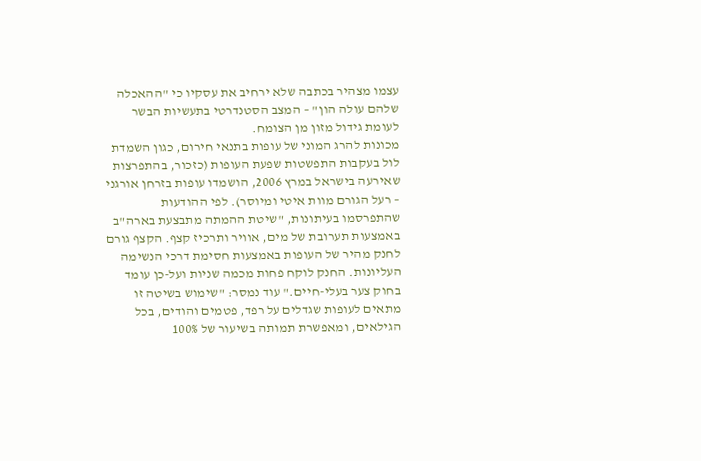עצמו מצהיר בכתבה שלא ירחיב את עסקיו כי "ההאכלה שלהם עולה הון" – המצב הסטנדרטי בתעשיות הבשר לעומת גידול מזון מן הצומח.
מכונות להרג המוני של עופות בתנאי חירום, כגון השמדת לול בעקבות התפשטות שפעת העופות (כזכור, בהתפרצות שאירעה בישראל במרץ 2006, הושמדו עופות בזרחן אורגני – רעל הגורם מוות איטי ומיוסר). לפי ההודעות שהתפרסמו בעיתונות, "שיטת ההמתה מתבצעת בארה"ב באמצעות תערובת של מים, אוויר ותרכיז קצף. הקצף גורם לחנק מהיר של העופות באמצעות חסימת דרכי הנשימה העליונות. החנק לוקח פחות מכמה שניות ועל-כן עומד בחוק צער בעלי-חיים." עוד נמסר: "שימוש בשיטה זו מתאים לעופות שגדלים על רפד, פטמים והודים, בכל הגילאים, ומאפשרת תמותה בשיעור של 100%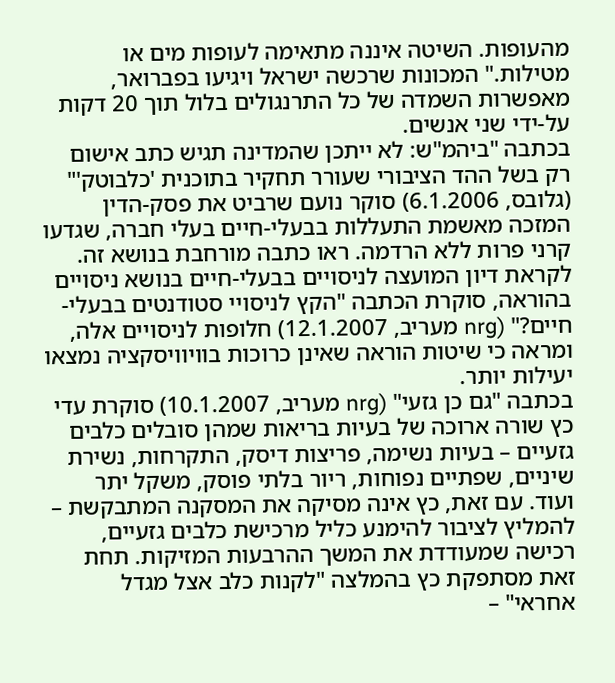מהעופות. השיטה איננה מתאימה לעופות מים או מטילות." המכונות שרכשה ישראל ויגיעו בפברואר, מאפשרות השמדה של כל התרנגולים בלול תוך 20 דקות על-ידי שני אנשים.
בכתבה "ביהמ"ש: לא ייתכן שהמדינה תגיש כתב אישום רק בשל ההד הציבורי שעורר תחקיר בתוכנית 'כלבוטק'" (גלובס, 6.1.2006) סוקר נועם שרביט את פסק-הדין המזכה מאשמת התעללות בבעלי-חיים בעלי חברה, שגדעו קרני פרות ללא הרדמה. ראו כתבה מורחבת בנושא זה.
לקראת דיון המועצה לניסויים בבעלי-חיים בנושא ניסויים בהוראה, סוקרת הכתבה "הקץ לניסויי סטודנטים בבעלי-חיים?" (nrg מעריב, 12.1.2007) חלופות לניסויים אלה, ומראה כי שיטות הוראה שאינן כרוכות בוויוויסקציה נמצאו יעילות יותר.
בכתבה "גם כן גזעי" (nrg מעריב, 10.1.2007) סוקרת עדי כץ שורה ארוכה של בעיות בריאות שמהן סובלים כלבים גזעיים – בעיות נשימה, פריצות דיסק, התקרחות, נשירת שיניים, שפתיים נפוחות, ריור בלתי פוסק, משקל יתר ועוד. עם זאת, כץ אינה מסיקה את המסקנה המתבקשת – להמליץ לציבור להימנע כליל מרכישת כלבים גזעיים, רכישה שמעודדת את המשך ההרבעות המזיקות. תחת זאת מסתפקת כץ בהמלצה "לקנות כלב אצל מגדל אחראי" –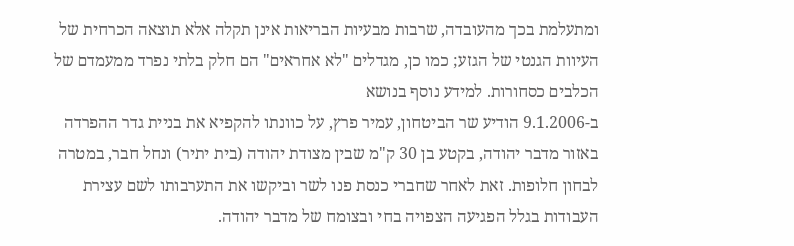ומתעלמת בכך מהעובדה, שרבות מבעיות הבריאות אינן תקלה אלא תוצאה הכרחית של העיוות הגנטי של הגזע; כמו כן, מגדלים "לא אחראים" הם חלק בלתי נפרד ממעמדם של הכלבים כסחורות. למידע נוסף בנושא
ב-9.1.2006 הודיע שר הביטחון, עמיר פרץ, על כוונתו להקפיא את בניית גדר ההפרדה באזור מדבר יהודה, בקטע בן 30 ק"מ שבין מצודת יהודה (בית יתיר) ונחל חבר, במטרה לבחון חלופות. זאת לאחר שחברי כנסת פנו לשר וביקשו את התערבותו לשם עצירת העבודות בגלל הפגיעה הצפויה בחי ובצומח של מדבר יהודה.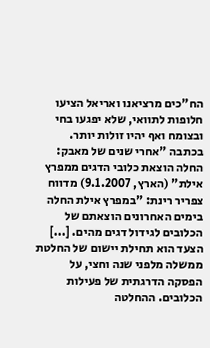הח"כים מרציאנו ואריאל הציעו חלופות לתוואי, שלא יפגעו בחי ובצומח ואף יהיו זולות יותר.
בכתבה "אחרי שנים של מאבק: החלה הוצאת כלובי הדגים ממפרץ אילת" (הארץ, 9.1.2007) מדווח צפריר רינת: "במפרץ אילת החלה בימים האחרונים הוצאתם של הכלובים לגידול דגים מהים. [...] הצעד הוא תחילת יישום של החלטת ממשלה מלפני שנה וחצי, על הפסקה הדרגתית של פעילות הכלובים. ההחלטה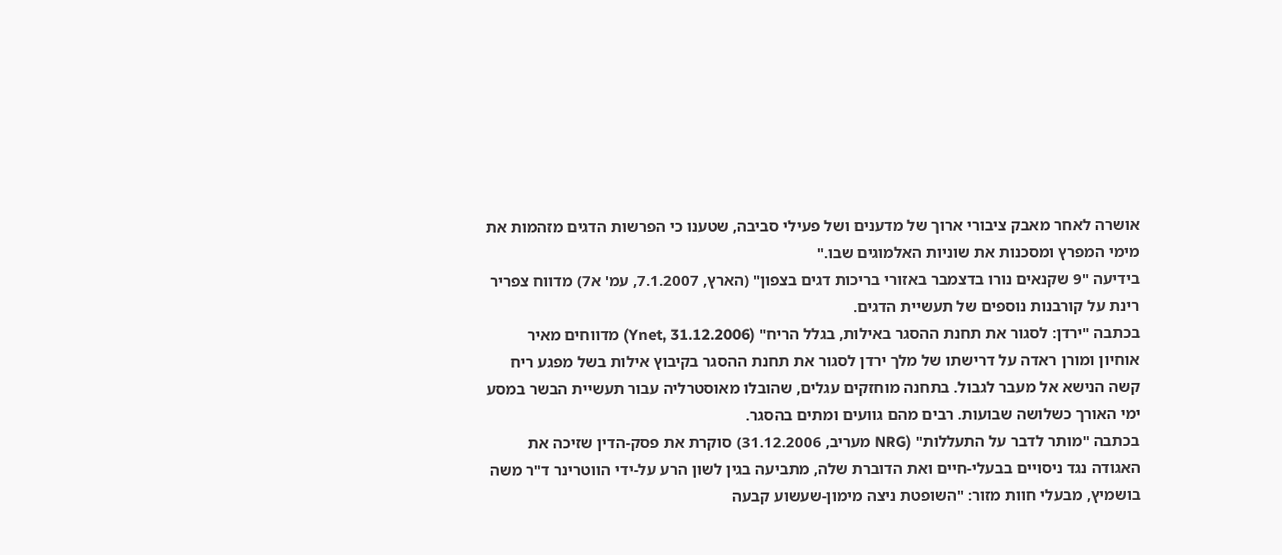אושרה לאחר מאבק ציבורי ארוך של מדענים ושל פעילי סביבה, שטענו כי הפרשות הדגים מזהמות את מימי המפרץ ומסכנות את שוניות האלמוגים שבו."
בידיעה "9 שקנאים נורו בדצמבר באזורי בריכות דגים בצפון" (הארץ, 7.1.2007, עמ' א7) מדווח צפריר רינת על קורבנות נוספים של תעשיית הדגים.
בכתבה "ירדן: לסגור את תחנת ההסגר באילות, בגלל הריח" (Ynet, 31.12.2006) מדווחים מאיר אוחיון ומורן ראדה על דרישתו של מלך ירדן לסגור את תחנת ההסגר בקיבוץ אילות בשל מפגע ריח קשה הנישא אל מעבר לגבול. בתחנה מוחזקים עגלים, שהובלו מאוסטרליה עבור תעשיית הבשר במסע ימי האורך כשלושה שבועות. רבים מהם גוועים ומתים בהסגר.
בכתבה "מותר לדבר על התעללות" (NRG מעריב, 31.12.2006) סוקרת את פסק-הדין שזיכה את האגודה נגד ניסויים בבעלי-חיים ואת הדוברת שלה, מתביעה בגין לשון הרע על-ידי הווטרינר ד"ר משה בושמיץ, מבעלי חוות מזור: "השופטת ניצה מימון-שעשוע קבעה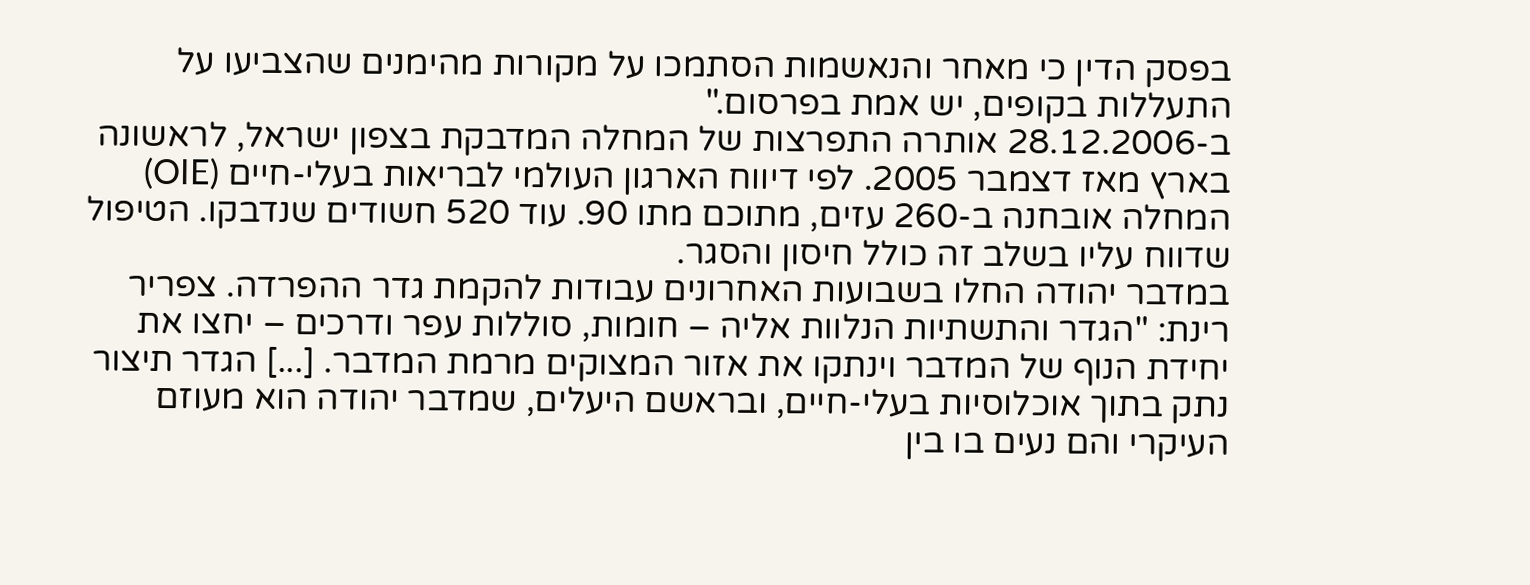בפסק הדין כי מאחר והנאשמות הסתמכו על מקורות מהימנים שהצביעו על התעללות בקופים, יש אמת בפרסום."
ב-28.12.2006 אותרה התפרצות של המחלה המדבקת בצפון ישראל, לראשונה בארץ מאז דצמבר 2005. לפי דיווח הארגון העולמי לבריאות בעלי-חיים (OIE) המחלה אובחנה ב-260 עזים, מתוכם מתו 90. עוד 520 חשודים שנדבקו. הטיפול שדווח עליו בשלב זה כולל חיסון והסגר.
במדבר יהודה החלו בשבועות האחרונים עבודות להקמת גדר ההפרדה. צפריר רינת: "הגדר והתשתיות הנלוות אליה – חומות, סוללות עפר ודרכים – יחצו את יחידת הנוף של המדבר וינתקו את אזור המצוקים מרמת המדבר. [...] הגדר תיצור נתק בתוך אוכלוסיות בעלי-חיים, ובראשם היעלים, שמדבר יהודה הוא מעוזם העיקרי והם נעים בו בין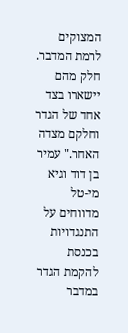המצוקים לרמת המדבר. חלק מהם יישארו בצד אחד של הגדר וחלקם מצדה האחר." עמיר בן דוד וגיא מי-טל מדווחים על התנגדויות בכנסת להקמת הגדר במדבר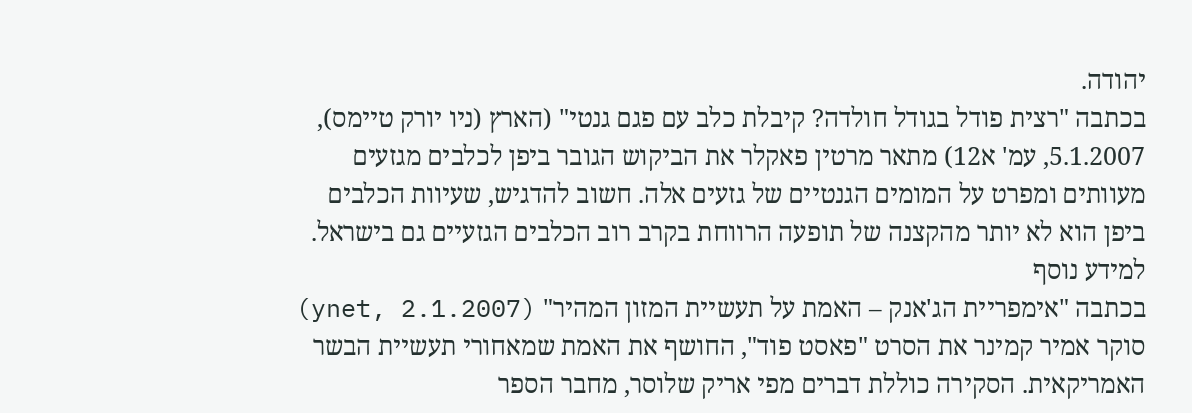יהודה.
בכתבה "רצית פודל בגודל חולדה? קיבלת כלב עם פגם גנטי" (הארץ (ניו יורק טיימס), 5.1.2007, עמ' א12) מתאר מרטין פאקלר את הביקוש הגובר ביפן לכלבים מגזעים מעוותים ומפרט על המומים הגנטיים של גזעים אלה. חשוב להדגיש, שעיוות הכלבים ביפן הוא לא יותר מהקצנה של תופעה הרווחת בקרב רוב הכלבים הגזעיים גם בישראל. למידע נוסף
בכתבה "אימפריית הג'אנק – האמת על תעשיית המזון המהיר" (ynet, 2.1.2007) סוקר אמיר קמינר את הסרט "פאסט פוד", החושף את האמת שמאחורי תעשיית הבשר האמריקאית. הסקירה כוללת דברים מפי אריק שלוסר, מחבר הספר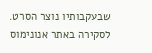שבעקבותיו נוצר הסרט. לסקירה באתר אנונימוס